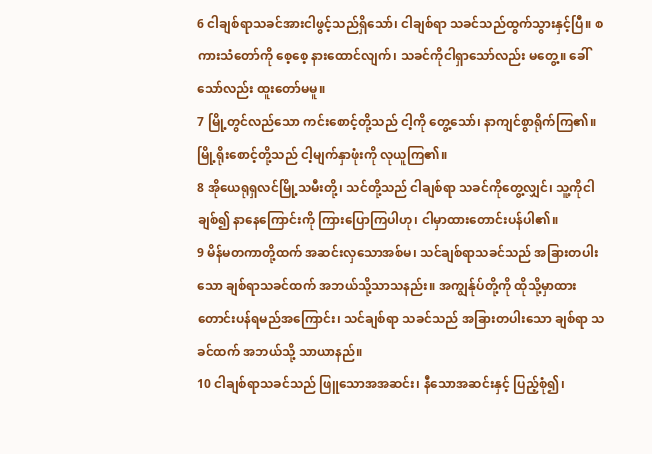6 ငါချစ်ရာသခင်အားငါဖွင့်သည်ရှိသော်၊ ငါချစ်ရာ သခင်သည်ထွက်သွားနှင့်ပြီ။ စကားသံတော်ကို စေ့စေ့ နားထောင်လျက်၊ သခင်ကိုငါရှာသော်လည်း မတွေ့။ ခေါ်သော်လည်း ထူးတော်မမူ။
7 မြို့တွင်လည်သော ကင်းစောင့်တို့သည် ငါ့ကို တွေ့သော်၊ နာကျင်စွာရိုက်ကြ၏။ မြို့ရိုးစောင့်တို့သည် ငါ့မျက်နှာဖုံးကို လုယူကြ၏။
8 အိုယေရုရှလင်မြို့သမီးတို့၊ သင်တို့သည် ငါချစ်ရာ သခင်ကိုတွေ့လျှင်၊ သူ့ကိုငါချစ်၍ နာနေကြောင်းကို ကြားပြောကြပါဟု၊ ငါမှာထားတောင်းပန်ပါ၏။
9 မိန်မတကာတို့ထက် အဆင်းလှသောအစ်မ၊ သင်ချစ်ရာသခင်သည် အခြားတပါးသော ချစ်ရာသခင်ထက် အဘယ်သို့သာသနည်း။ အကျွန်ုပ်တို့ကို ထိုသို့မှာထားတောင်းပန်ရမည်အကြောင်း၊ သင်ချစ်ရာ သခင်သည် အခြားတပါးသော ချစ်ရာ သခင်ထက် အဘယ်သို့ သာယာနည်။
10 ငါချစ်ရာသခင်သည် ဖြူသောအအဆင်း၊ နီသောအဆင်းနှင့် ပြည့်စုံ၍၊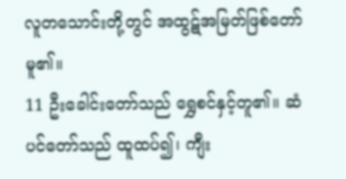လူတသောင်းတို့တွင် အထွဋ်အမြတ်ဖြစ်တော်မူ၏။
11 ဦးခေါင်းတော်သည် ရွှေစင်နှင့်တူ၏။ ဆံပင်တော်သည် ထူထပ်၍၊ ကျီး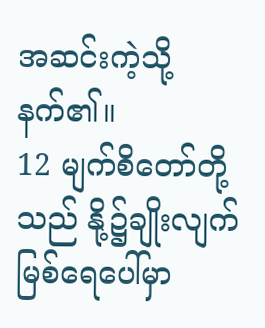အဆင်းကဲ့သို့ နက်၏။
12 မျက်စိတော်တို့သည် နို့၌ချိုးလျက် မြစ်ရေပေါ်မှာ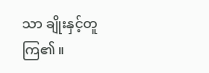သာ ချိုးနှင့်တူကြ၏။